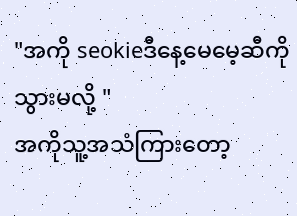"အကို seokieဒီနေ့မေမေ့ဆီကိုသွားမလို့ "
အကိုသူ့အသံကြားတော့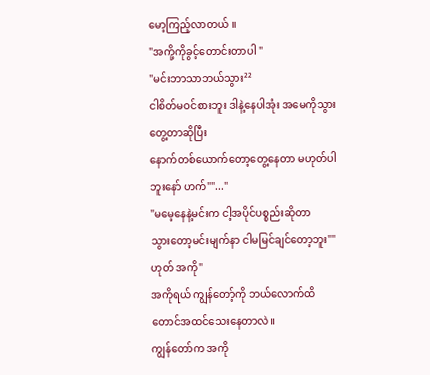မော့ကြည့်လာတယ် ။
"အကို့ကိုခွင့်တောင်းတာပါ "
"မင်းဘာသာဘယ်သွား²²
ငါစိတ်မဝင်စားဘူး ဒါနဲ့နေပါအုံး အမေကိုသွားတွေ့တာဆိုပြီး
နောက်တစ်ယောက်တော့တွေ့နေတာ မဟုတ်ပါဘူးနော် ဟက်""..."
"မမေ့နေနဲ့မင်းက ငါ့အပိုင်ပစ္စည်းဆိုတာ
သွားတော့မင်းမျက်နာ ငါမမြင်ချင်တော့ဘူး""ဟုတ် အကို"
အကိုရယ် ကျွန်တော့်ကို ဘယ်လောက်ထိတောင်အထင်သေးနေတာလဲ။
ကျွန်တော်က အကို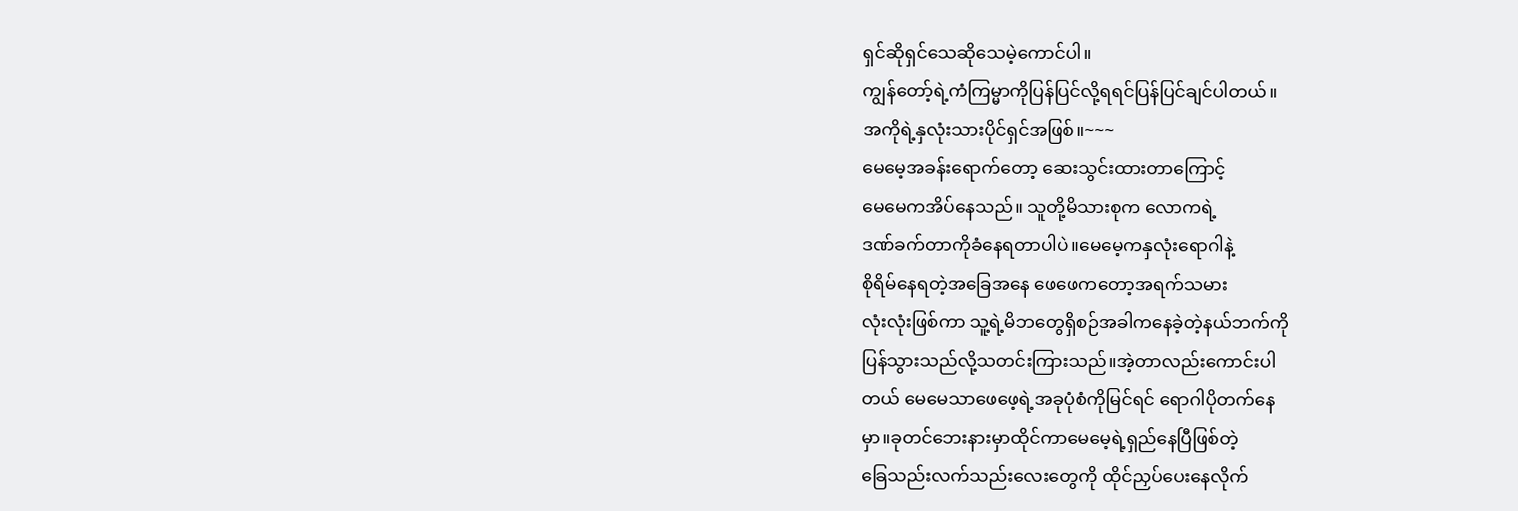ရှင်ဆိုရှင်သေဆိုသေမဲ့ကောင်ပါ။
ကျွန်တော့်ရဲ့ကံကြမ္မာကိုပြန်ပြင်လို့ရရင်ပြန်ပြင်ချင်ပါတယ်။
အကိုရဲ့နှလုံးသားပိုင်ရှင်အဖြစ်။~~~
မေမေ့အခန်းရောက်တော့ ဆေးသွင်းထားတာကြောင့်
မေမေကအိပ်နေသည်။ သူတို့မိသားစုက လောကရဲ့
ဒဏ်ခက်တာကိုခံနေရတာပါပဲ။မေမေ့ကနှလုံးရောဂါနဲ့
စိုရိမ်နေရတဲ့အခြေအနေ ဖေဖေကတော့အရက်သမား
လုံးလုံးဖြစ်ကာ သူ့ရဲ့မိဘတွေရှိစဉ်အခါကနေခဲ့တဲ့နယ်ဘက်ကို
ပြန်သွားသည်လို့သတင်းကြားသည်။အဲ့တာလည်းကောင်းပါ
တယ် မေမေသာဖေဖေ့ရဲ့အခုပုံစံကိုမြင်ရင် ရောဂါပိုတက်နေ
မှာ။ခုတင်ဘေးနားမှာထိုင်ကာမေမေ့ရဲ့ရှည်နေပြီဖြစ်တဲ့
ခြေသည်းလက်သည်းလေးတွေကို ထိုင်ညှပ်ပေးနေလိုက်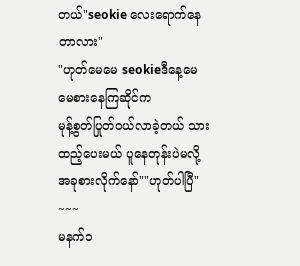တယ်"seokie လေးရောက်နေတာလား"
"ဟုတ်မေမေ seokieဒီနေ့မေမေစားနေကြဆိုင်က
မုန့်စွတ်ပြုတ်ဝယ်လာခဲ့တယ် သားထည့်ပေးမယ် ပူနေတုန်းပဲမလို့အခုစားလိုက်နော်""ဟုတ်ပါပြီ"
~~~
မနက်၁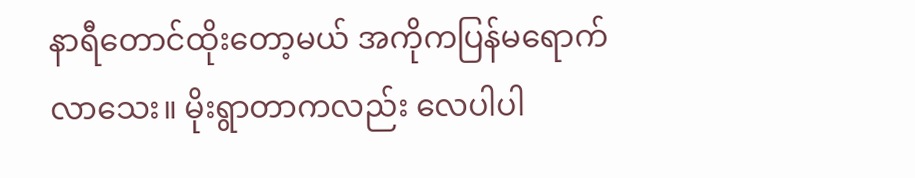နာရီတောင်ထိုးတော့မယ် အကိုကပြန်မရောက်
လာသေး။ မိုးရွာတာကလည်း လေပါပါ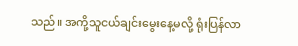သည်။ အကို့သူငယ်ချင်းမွေးနေ့မလို့ ရုံးပြန်လာ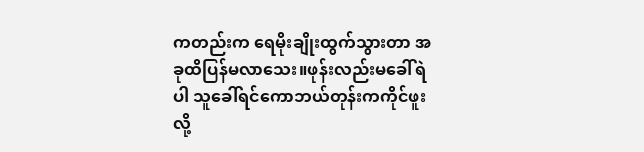ကတည်းက ရေမိုးချိုးထွက်သွားတာ အခုထိပြန်မလာသေး။ဖုန်းလည်းမခေါ်ရဲပါ သူခေါ်ရင်ကောဘယ်တုန်းကကိုင်ဖူးလို့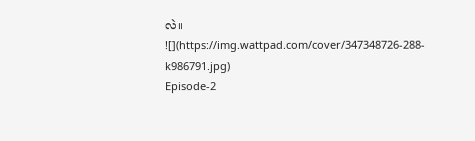လဲ။
![](https://img.wattpad.com/cover/347348726-288-k986791.jpg)
Episode-2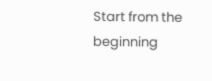Start from the beginning